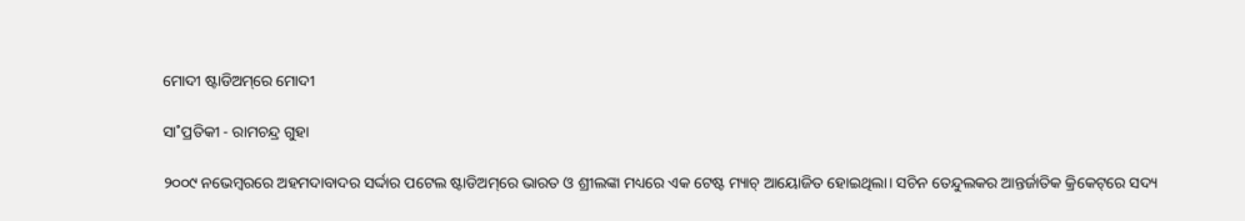ମୋଦୀ ଷ୍ଟାଡିଅମ୍‌ରେ ମୋଦୀ

ସା˚ପ୍ରତିକୀ - ରାମଚନ୍ଦ୍ର ଗୁହା

୨୦୦୯ ନଭେମ୍ବରରେ ଅହମଦାବାଦର ସର୍ଦ୍ଦାର ପଟେଲ ଷ୍ଟାଡିଅମ୍‌ରେ ଭାରତ ଓ ଶ୍ରୀଲଙ୍କା ମଧ୍ୟରେ ଏକ ଟେଷ୍ଟ ମ୍ୟାଚ୍‌ ଆୟୋଜିତ ହୋଇଥିଲା। ସଚିନ ତେନ୍ଦୁଲକର ଆନ୍ତର୍ଜାତିକ କ୍ରିକେଟ୍‌ରେ ସଦ୍ୟ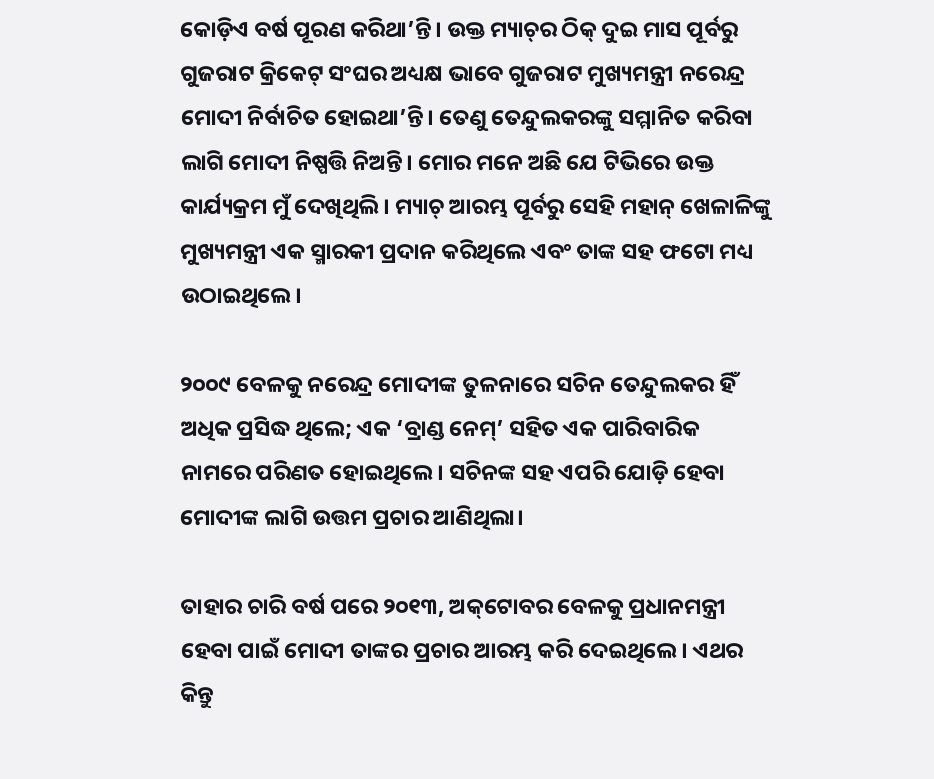କୋଡ଼ିଏ ବର୍ଷ ପୂରଣ କରିଥା’ନ୍ତି। ଉକ୍ତ ମ୍ୟାଚ୍‌ର ଠିକ୍‌ ଦୁଇ ମାସ ପୂର୍ବରୁ ଗୁଜରାଟ କ୍ରିକେଟ୍‌ ସଂଘର ଅଧ୍ୟକ୍ଷ ଭାବେ ଗୁଜରାଟ ମୁଖ୍ୟମନ୍ତ୍ରୀ ନରେନ୍ଦ୍ର ମୋଦୀ ନିର୍ବାଚିତ ହୋଇଥା’ନ୍ତି। ତେଣୁ ତେନ୍ଦୁଲକରଙ୍କୁ ସମ୍ମାନିତ କରିବା ଲାଗି ମୋଦୀ ନିଷ୍ପତ୍ତି ନିଅନ୍ତି। ମୋର ମନେ ଅଛି ଯେ ଟିଭିରେ ଉକ୍ତ କାର୍ଯ୍ୟକ୍ରମ ମୁଁ ଦେଖିଥିଲି। ମ୍ୟାଚ୍‌ ଆରମ୍ଭ ପୂର୍ବରୁ ସେହି ମହାନ୍‌ ଖେଳାଳିଙ୍କୁ ମୁଖ୍ୟମନ୍ତ୍ରୀ ଏକ ସ୍ମାରକୀ ପ୍ରଦାନ କରିଥିଲେ ଏବଂ ତାଙ୍କ ସହ ଫଟୋ ମଧ୍ୟ ଉଠାଇଥିଲେ।

୨୦୦୯ ବେଳକୁ ନରେନ୍ଦ୍ର ମୋଦୀଙ୍କ ତୁଳନାରେ ସଚିନ ତେନ୍ଦୁଲକର ହିଁ ଅଧିକ ପ୍ରସିଦ୍ଧ ଥିଲେ; ଏକ ‘ବ୍ରାଣ୍ଡ ନେମ୍‌’ ସହିତ ଏକ ପାରିବାରିକ ନାମରେ ପରିଣତ ହୋଇଥିଲେ। ସଚିନଙ୍କ ସହ ଏପରି ଯୋଡ଼ି ହେବା ମୋଦୀଙ୍କ ଲାଗି ଉତ୍ତମ ପ୍ରଚାର ଆଣିଥିଲା।

ତାହାର ଚାରି ବର୍ଷ ପରେ ୨୦୧୩, ଅକ୍‌ଟୋବର ବେଳକୁ ପ୍ରଧାନମନ୍ତ୍ରୀ ହେବା ପାଇଁ ମୋଦୀ ତାଙ୍କର ପ୍ରଚାର ଆରମ୍ଭ କରି ଦେଇଥିଲେ। ଏଥର କିନ୍ତୁ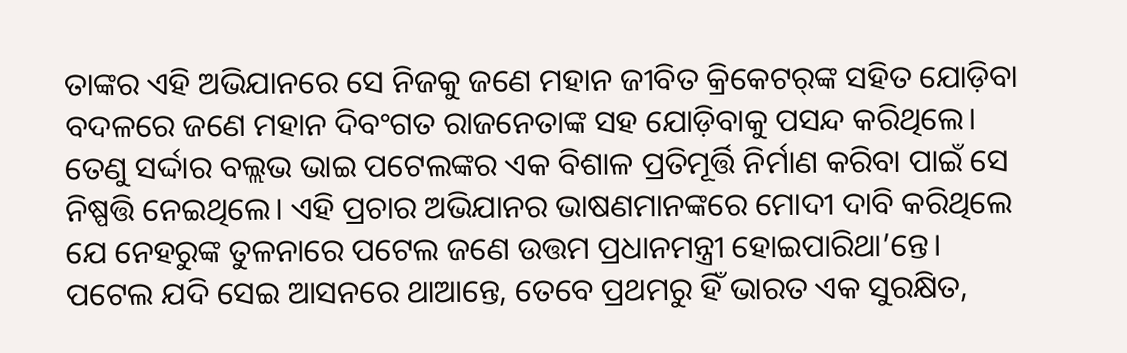ତାଙ୍କର ଏହି ଅଭିଯାନରେ ସେ ନିଜକୁ ଜଣେ ମହାନ ଜୀବିତ କ୍ରିକେଟର୍‌ଙ୍କ ସହିତ ଯୋଡ଼ିବା ବଦଳରେ ଜଣେ ମହାନ ଦିବଂଗତ ରାଜନେତାଙ୍କ ସହ ଯୋଡ଼ିବାକୁ ପସନ୍ଦ କରିଥିଲେ। ତେଣୁ ସର୍ଦ୍ଦାର ବଲ୍ଲଭ ଭାଇ ପଟେଲଙ୍କର ଏକ ବିଶାଳ ପ୍ରତିମୂର୍ତ୍ତି ନିର୍ମାଣ କରିବା ପାଇଁ ସେ ନିଷ୍ପତ୍ତି ନେଇଥିଲେ। ଏହି ପ୍ରଚାର ଅଭିଯାନର ଭାଷଣମାନଙ୍କରେ ମୋଦୀ ଦାବି କରିଥିଲେ ଯେ ନେହରୁଙ୍କ ତୁଳନାରେ ପଟେଲ ଜଣେ ଉତ୍ତମ ପ୍ରଧାନମନ୍ତ୍ରୀ ହୋଇପାରିଥା’ନ୍ତେ। ପଟେଲ ଯଦି ସେଇ ଆସନରେ ଥାଆନ୍ତେ, ତେବେ ପ୍ରଥମରୁ ହିଁ ଭାରତ ଏକ ସୁରକ୍ଷିତ,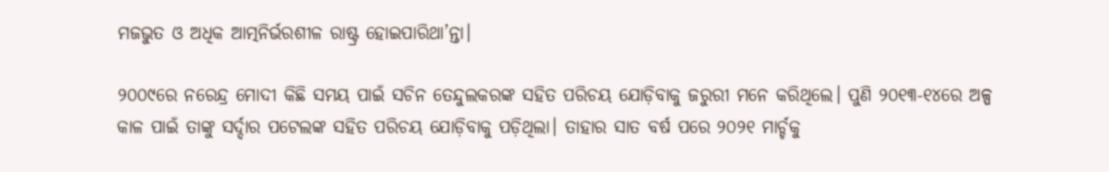ମଜଭୁତ ଓ ଅଧିକ ଆତ୍ମନିର୍ଭରଶୀଳ ରାଷ୍ଟ୍ର ହୋଇପାରିଥା’ନ୍ତା।

୨୦୦୯ରେ ନରେନ୍ଦ୍ର ମୋଦୀ କିଛି ସମୟ ପାଇଁ ସଚିନ ତେନ୍ଦୁଲକରଙ୍କ ସହିତ ପରିଚୟ ଯୋଡ଼ିବାକୁ ଜରୁରୀ ମନେ କରିଥିଲେ। ପୁଣି ୨୦୧୩-୧୪ରେ ଅଳ୍ପ କାଳ ପାଇଁ ତାଙ୍କୁ ସର୍ଦ୍ଦାର ପଟେଲଙ୍କ ସହିତ ପରିଚୟ ଯୋଡ଼ିବାକୁ ପଡ଼ିଥିଲା। ତାହାର ସାତ ବର୍ଷ ପରେ ୨୦୨୧ ମାର୍ଚ୍ଚକୁ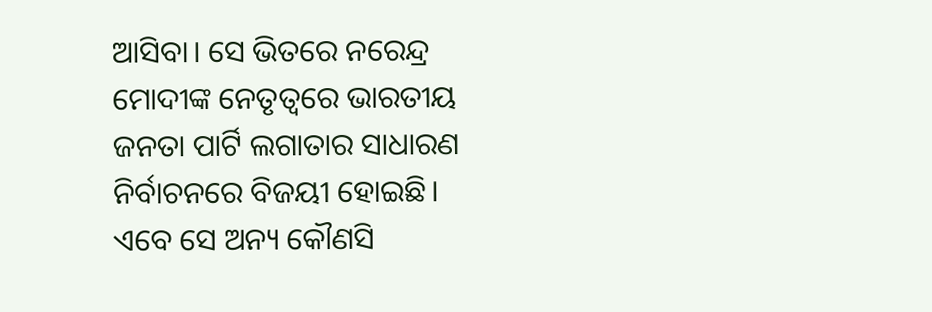ଆସିବା। ସେ ଭିତରେ ନରେନ୍ଦ୍ର ମୋଦୀଙ୍କ ନେତୃତ୍ବରେ ଭାରତୀୟ ଜନତା ପାର୍ଟି ଲଗାତାର ସାଧାରଣ ନିର୍ବାଚନରେ ବିଜୟୀ ହୋଇଛି। ଏବେ ସେ ଅନ୍ୟ କୌଣସି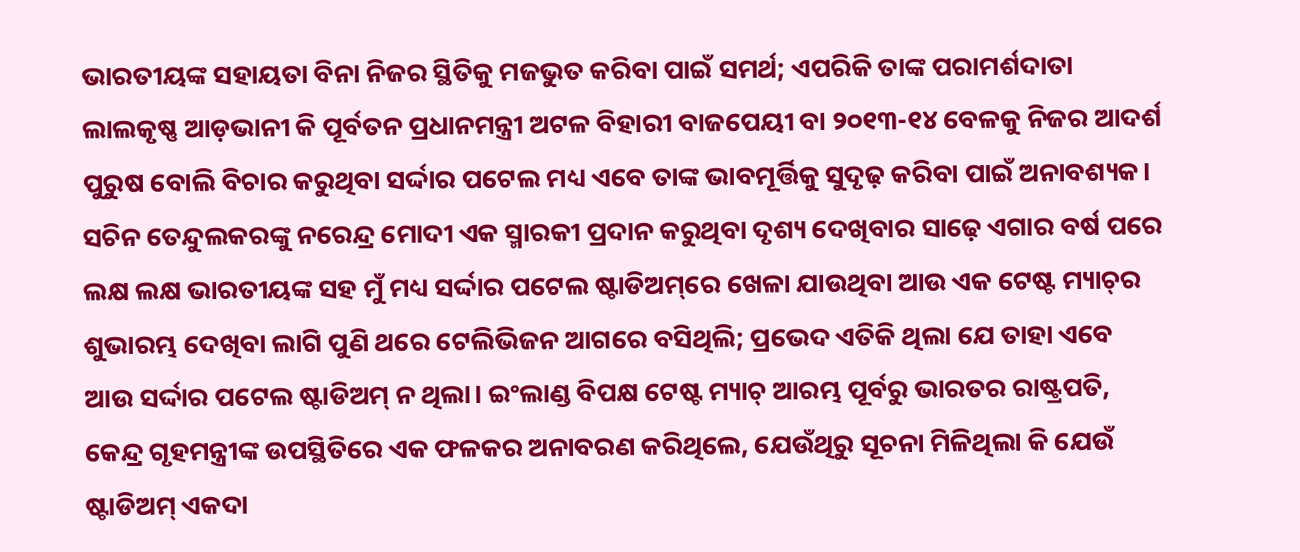ଭାରତୀୟଙ୍କ ସହାୟତା ବିନା ନିଜର ସ୍ଥିତିକୁ ମଜଭୁତ କରିବା ପାଇଁ ସମର୍ଥ; ଏପରିକି ତାଙ୍କ ପରାମର୍ଶଦାତା ଲାଲକୃଷ୍ଣ ଆଡ଼ଭାନୀ କି ପୂର୍ବତନ ପ୍ରଧାନମନ୍ତ୍ରୀ ଅଟଳ ବିହାରୀ ବାଜପେୟୀ ବା ୨୦୧୩-୧୪ ବେଳକୁ ନିଜର ଆଦର୍ଶ ପୁରୁଷ ବୋଲି ବିଚାର କରୁଥିବା ସର୍ଦ୍ଦାର ପଟେଲ ମଧ୍ୟ ଏବେ ତାଙ୍କ ଭାବମୂର୍ତ୍ତିକୁ ସୁଦୃଢ଼ କରିବା ପାଇଁ ଅନାବଶ୍ୟକ।
ସଚିନ ତେନ୍ଦୁଲକରଙ୍କୁ ନରେନ୍ଦ୍ର ମୋଦୀ ଏକ ସ୍ମାରକୀ ପ୍ରଦାନ କରୁଥିବା ଦୃଶ୍ୟ ଦେଖିବାର ସାଢ଼େ ଏଗାର ବର୍ଷ ପରେ ଲକ୍ଷ ଲକ୍ଷ ଭାରତୀୟଙ୍କ ସହ ମୁଁ ମଧ୍ୟ ସର୍ଦ୍ଦାର ପଟେଲ ଷ୍ଟାଡିଅମ୍‌ରେ ଖେଳା ଯାଉଥିବା ଆଉ ଏକ ଟେଷ୍ଟ ମ୍ୟାଚ୍‌ର ଶୁଭାରମ୍ଭ ଦେଖିବା ଲାଗି ପୁଣି ଥରେ ଟେଲିଭିଜନ ଆଗରେ ବସିଥିଲି; ପ୍ରଭେଦ ଏତିକି ଥିଲା ଯେ ତାହା ଏବେ ଆଉ ସର୍ଦ୍ଦାର ପଟେଲ ଷ୍ଟାଡିଅମ୍‌ ନ ଥିଲା। ଇଂଲାଣ୍ଡ ବିପକ୍ଷ ଟେଷ୍ଟ ମ୍ୟାଚ୍‌ ଆରମ୍ଭ ପୂର୍ବରୁ ଭାରତର ରାଷ୍ଟ୍ରପତି, କେନ୍ଦ୍ର ଗୃହମନ୍ତ୍ରୀଙ୍କ ଉପସ୍ଥିତିରେ ଏକ ଫଳକର ଅନାବରଣ କରିଥିଲେ, ଯେଉଁଥିରୁ ସୂଚନା ମିଳିଥିଲା କି ଯେଉଁ ଷ୍ଟାଡିଅମ୍‌ ଏକଦା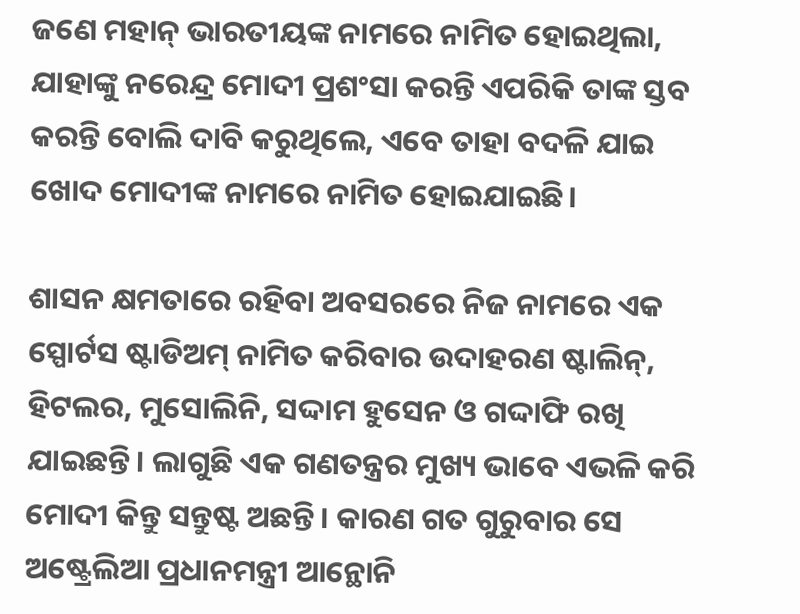ଜଣେ ମହାନ୍‌ ଭାରତୀୟଙ୍କ ନାମରେ ନାମିତ ହୋଇଥିଲା, ଯାହାଙ୍କୁ ନରେନ୍ଦ୍ର ମୋଦୀ ପ୍ରଶଂସା କରନ୍ତି ଏପରିକି ତାଙ୍କ ସ୍ତବ କରନ୍ତି ବୋଲି ଦାବି କରୁଥିଲେ, ଏବେ ତାହା ବଦଳି ଯାଇ ଖୋଦ ମୋଦୀଙ୍କ ନାମରେ ନାମିତ ହୋଇଯାଇଛି।

ଶାସନ କ୍ଷମତାରେ ରହିବା ଅବସରରେ ନିଜ ନାମରେ ଏକ ସ୍ପୋର୍ଟସ ଷ୍ଟାଡିଅମ୍‌ ନାମିତ କରିବାର ଉଦାହରଣ ଷ୍ଟାଲିନ୍‌, ହିଟଲର, ମୁସୋଲିନି, ସଦ୍ଦାମ ହୁସେନ ଓ ଗଦ୍ଦାଫି ରଖି ଯାଇଛନ୍ତି। ଲାଗୁଛି ଏକ ଗଣତନ୍ତ୍ରର ମୁଖ୍ୟ ଭାବେ ଏଭଳି କରି ମୋଦୀ କିନ୍ତୁ ସନ୍ତୁଷ୍ଟ ଅଛନ୍ତି। କାରଣ ଗତ ଗୁରୁବାର ସେ ଅଷ୍ଟ୍ରେଲିଆ ପ୍ରଧାନମନ୍ତ୍ରୀ ଆନ୍ଥୋନି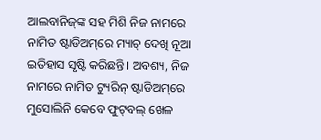ଆଲବାନିଜ୍‌ଙ୍କ ସହ ମିଶି ନିଜ ନାମରେ ନାମିତ ଷ୍ଟାଡିଅମ୍‌ରେ ମ୍ୟାଚ୍‌ ଦେଖି ନୂଆ ଇତିହାସ ସୃଷ୍ଟି କରିଛନ୍ତି। ଅବଶ୍ୟ, ନିଜ ନାମରେ ନାମିତ ଟ୍ୟୁରିନ୍‌ ଷ୍ଟାଡିଅମ୍‌ରେ ମୁସୋଲିନି କେବେ ଫୁଟ୍‌ବଲ୍‌ ଖେଳ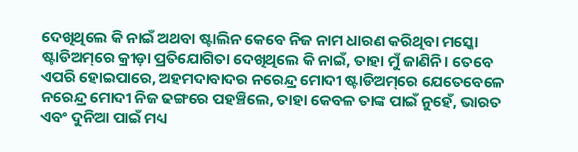ଦେଖିଥିଲେ କି ନାଇଁ ଅଥବା ଷ୍ଟାଲିନ କେବେ ନିଜ ନାମ ଧାରଣ କରିଥିବା ମସ୍କୋ ଷ୍ଟାଡିଅମ୍‌ରେ କ୍ରୀଡ଼ା ପ୍ରତିଯୋଗିତା ଦେଖିଥିଲେ କି ନାଇଁ, ତାହା ମୁଁ ଜାଣିନି। ତେବେ ଏପରି ହୋଇପାରେ, ଅହମଦାବାଦର ନରେନ୍ଦ୍ର ମୋଦୀ ଷ୍ଟାଡିଅମ୍‌ରେ ଯେତେବେଳେ ନରେନ୍ଦ୍ର ମୋଦୀ ନିଜ ଢଙ୍ଗରେ ପହଞ୍ଚିଲେ, ତାହା କେବଳ ତାଙ୍କ ପାଇଁ ନୁହେଁ, ଭାରତ ଏବଂ ଦୁନିଆ ପାଇଁ ମଧ୍ୟ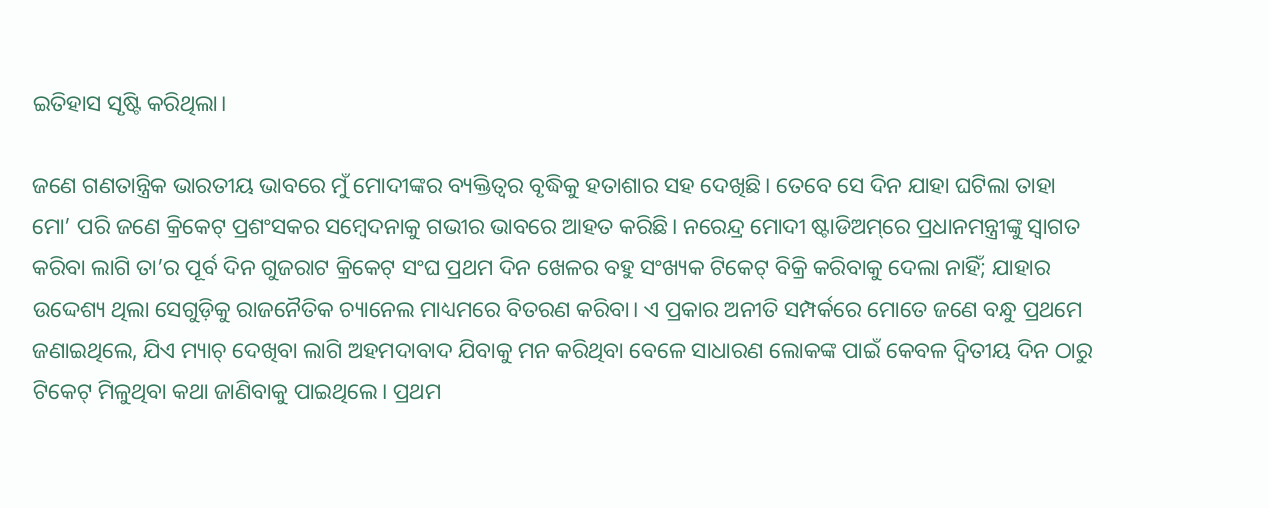ଇତିହାସ ସୃଷ୍ଟି କରିଥିଲା।

ଜଣେ ଗଣତାନ୍ତ୍ରିକ ଭାରତୀୟ ଭାବରେ ମୁଁ ମୋଦୀଙ୍କର ବ୍ୟକ୍ତିତ୍ବର ବୃଦ୍ଧିକୁ ହତାଶାର ସହ ଦେଖିଛି। ତେବେ ସେ ଦିନ ଯାହା ଘଟିଲା ତାହା ମୋ’ ପରି ଜଣେ କ୍ରିକେଟ୍‌ ପ୍ରଶଂସକର ସମ୍ବେଦନାକୁ ଗଭୀର ଭାବରେ ଆହତ କରିଛି। ନରେନ୍ଦ୍ର ମୋଦୀ ଷ୍ଟାଡିଅମ୍‌ରେ ପ୍ରଧାନମନ୍ତ୍ରୀଙ୍କୁ ସ୍ବାଗତ କରିବା ଲାଗି ତା’ର ପୂର୍ବ ଦିନ ଗୁଜରାଟ କ୍ରିକେଟ୍‌ ସଂଘ ପ୍ରଥମ ଦିନ ଖେଳର ବହୁ ସଂଖ୍ୟକ ଟିକେଟ୍‌ ବିକ୍ରି କରିବାକୁ ଦେଲା ନାହିଁ; ଯାହାର ଉଦ୍ଦେଶ୍ୟ ଥିଲା ସେଗୁଡ଼ିକୁ ରାଜନୈତିକ ଚ୍ୟାନେଲ ମାଧ୍ୟମରେ ବିତରଣ କରିବା। ଏ ପ୍ରକାର ଅନୀତି ସମ୍ପର୍କରେ ମୋତେ ଜଣେ ବନ୍ଧୁ ପ୍ରଥମେ ଜଣାଇଥିଲେ, ଯିଏ ମ୍ୟାଚ୍‌ ଦେଖିବା ଲାଗି ଅହମଦାବାଦ ଯିବାକୁ ମନ କରିଥିବା ବେଳେ ସାଧାରଣ ଲୋକଙ୍କ ପାଇଁ କେବଳ ଦ୍ବିତୀୟ ଦିନ ଠାରୁ ଟିକେଟ୍‌ ମିଳୁଥିବା କଥା ଜାଣିବାକୁ ପାଇଥିଲେ। ପ୍ରଥମ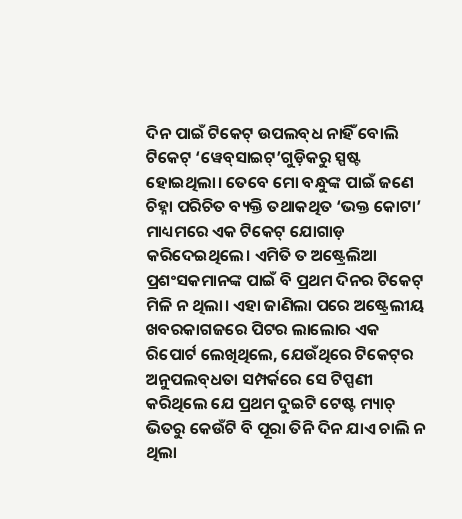ଦିନ ପାଇଁ ଟିକେଟ୍‌ ଉପଲବ୍‌ଧ ନାହିଁ ବୋଲି ଟିକେଟ୍‌ ‘ୱେବ୍‌ସାଇଟ୍‌’ଗୁଡ଼ିକରୁ ସ୍ପଷ୍ଟ ହୋଇଥିଲା। ତେବେ ମୋ ବନ୍ଧୁଙ୍କ ପାଇଁ ଜଣେ ଚିହ୍ନା ପରିଚିତ ବ୍ୟକ୍ତି ତଥାକଥିତ ‘ଭକ୍ତ କୋଟା’ ମାଧ୍ୟମରେ ଏକ ଟିକେଟ୍‌ ଯୋଗାଡ଼ କରିଦେଇଥିଲେ। ଏମିତି ତ ଅଷ୍ଟ୍ରେଲିଆ ପ୍ରଶଂସକମାନଙ୍କ ପାଇଁ ବି ପ୍ରଥମ ଦିନର ଟିକେଟ୍‌ ମିଳି ନ ଥିଲା। ଏହା ଜାଣିଲା ପରେ ଅଷ୍ଟ୍ରେଲୀୟ ଖବରକାଗଜରେ ପିଟର ଲାଲୋର ଏକ ରିପୋର୍ଟ ଲେଖିଥିଲେ, ଯେଉଁଥିରେ ଟିକେଟ୍‌ର ଅନୁପଲବ୍‌ଧତା ସମ୍ପର୍କରେ ସେ ଟିପ୍ପଣୀ କରିଥିଲେ ଯେ ପ୍ରଥମ ଦୁଇଟି ଟେଷ୍ଟ ମ୍ୟାଚ୍‌ ଭିତରୁ କେଉଁଟି ବି ପୂରା ତିନି ଦିନ ଯାଏ ଚାଲି ନ ଥିଲା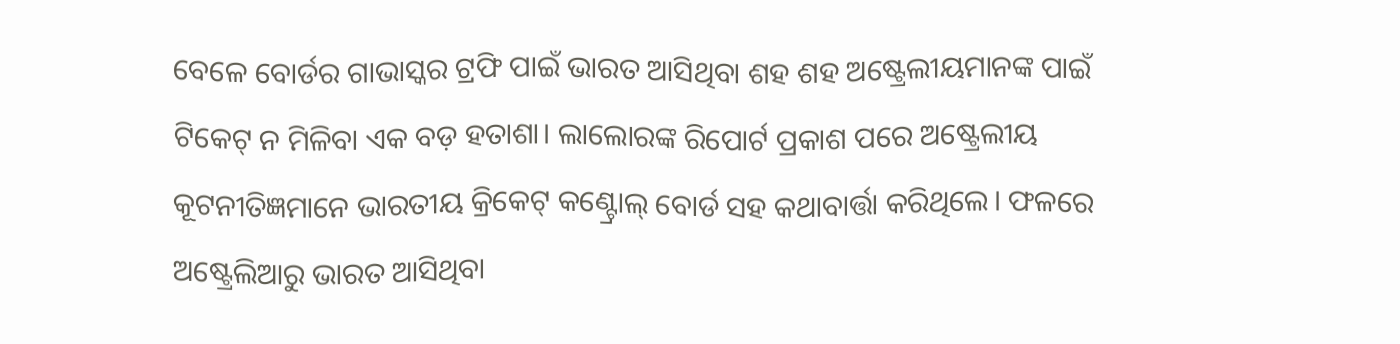ବେଳେ ବୋର୍ଡର ଗାଭାସ୍କର ଟ୍ରଫି ପାଇଁ ଭାରତ ଆସିଥିବା ଶହ ଶହ ଅଷ୍ଟ୍ରେଲୀୟମାନଙ୍କ ପାଇଁ ଟିକେଟ୍‌ ନ ମିଳିବା ଏକ ବଡ଼ ହତାଶା। ଲାଲୋରଙ୍କ ରିପୋର୍ଟ ପ୍ରକାଶ ପରେ ଅଷ୍ଟ୍ରେଲୀୟ କୂଟନୀତିଜ୍ଞମାନେ ଭାରତୀୟ କ୍ରିକେଟ୍‌ କଣ୍ଟ୍ରୋଲ୍‌ ବୋର୍ଡ ସହ କଥାବାର୍ତ୍ତା କରିଥିଲେ। ଫଳରେ ଅଷ୍ଟ୍ରେଲିଆରୁ ଭାରତ ଆସିଥିବା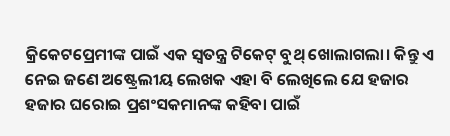କ୍ରିକେଟପ୍ରେମୀଙ୍କ ପାଇଁ ଏକ ସ୍ବତନ୍ତ୍ର ଟିକେଟ୍‌ ବୁଥ୍‌ ଖୋଲାଗଲା। କିନ୍ତୁ ଏ ନେଇ ଜଣେ ଅଷ୍ଟ୍ରେଲୀୟ ଲେଖକ ଏହା ବି ଲେଖିଲେ ଯେ ହଜାର ହଜାର ଘରୋଇ ପ୍ରଶଂସକମାନଙ୍କ କହିବା ପାଇଁ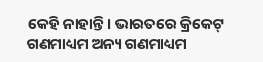କେହି ନାହାନ୍ତି। ଭାରତରେ କ୍ରିକେଟ୍‌ ଗଣମାଧ୍ୟମ ଅନ୍ୟ ଗଣମାଧ୍ୟମ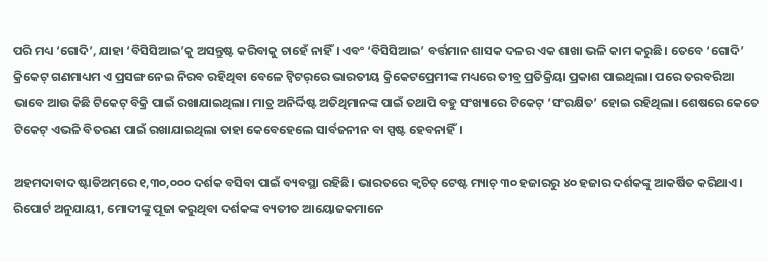ପରି ମଧ୍ୟ ‘ଗୋଦି’, ଯାହା ‘ବିସିସିଆଇ’କୁ ଅସନ୍ତୁଷ୍ଟ କରିବାକୁ ଚାହେଁ ନାହିଁ। ଏବଂ ‘ବିସିସିଆଇ’ ବର୍ତ୍ତମାନ ଶାସକ ଦଳର ଏକ ଶାଖା ଭଳି କାମ କରୁଛି। ତେବେ ‘ଗୋଦି’ କ୍ରିକେଟ୍‌ ଗଣମାଧ୍ୟମ ଏ ପ୍ରସଙ୍ଗ ନେଇ ନିରବ ରହିଥିବା ବେଳେ ଟ୍ବିଟର୍‌ରେ ଭାରତୀୟ କ୍ରିକେଟପ୍ରେମୀଙ୍କ ମଧ୍ୟରେ ତୀବ୍ର ପ୍ରତିକ୍ରିୟା ପ୍ରକାଶ ପାଇଥିଲା। ପରେ ତରବରିଆ ଭାବେ ଆଉ କିଛି ଟିକେଟ୍‌ ବିକ୍ରି ପାଇଁ ରଖାଯାଇଥିଲା। ମାତ୍ର ଅନିର୍ଦ୍ଦିଷ୍ଟ ଅତିଥିମାନଙ୍କ ପାଇଁ ତଥାପି ବହୁ ସଂଖ୍ୟାରେ ଟିକେଟ୍‌ ‘ସଂରକ୍ଷିତ’ ହୋଇ ରହିଥିଲା। ଶେଷରେ କେତେ ଟିକେଟ୍‌ ଏଭଳି ବିତରଣ ପାଇଁ ରଖାଯାଇଥିଲା ତାହା କେବେହେଲେ ସାର୍ବଜନୀନ ବା ସ୍ପଷ୍ଟ ହେବନାହିଁ।

ଅହମଦାବାଦ ଷ୍ଟାଡିଅମ୍‌ରେ ୧,୩୦,୦୦୦ ଦର୍ଶକ ବସିବା ପାଇଁ ବ୍ୟବସ୍ଥା ରହିଛି। ଭାରତରେ କ୍ବଚିତ୍‌ ଟେଷ୍ଟ ମ୍ୟାଚ୍‌ ୩୦ ହଜାରରୁ ୪୦ ହଜାର ଦର୍ଶକଙ୍କୁ ଆକର୍ଷିତ କରିଥାଏ। ରିପୋର୍ଟ ଅନୁଯାୟୀ, ମୋଦୀଙ୍କୁ ପୂଜା କରୁଥିବା ଦର୍ଶକଙ୍କ ବ୍ୟତୀତ ଆୟୋଜକମାନେ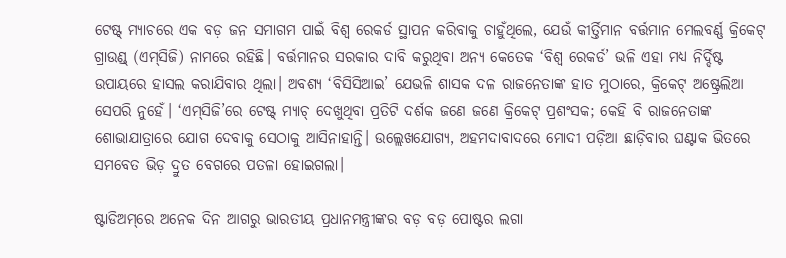ଟେଷ୍ଟ୍‌ ମ୍ୟାଚରେ ଏକ ବଡ଼ ଜନ ସମାଗମ ପାଇଁ ବିଶ୍ବ ରେକର୍ଡ ସ୍ଥାପନ କରିବାକୁ ଚାହୁଁଥିଲେ, ଯେଉଁ କୀର୍ତ୍ତିମାନ ବର୍ତ୍ତମାନ ମେଲବର୍ଣ୍ଣ କ୍ରିକେଟ୍‌ ଗ୍ରାଉଣ୍ଡ୍‌ (ଏମ୍‌ସିଜି) ନାମରେ ରହିଛି। ବର୍ତ୍ତମାନର ସରକାର ଦାବି କରୁଥିବା ଅନ୍ୟ କେତେକ ‘ବିଶ୍ବ ରେକର୍ଡ’ ଭଳି ଏହା ମଧ୍ୟ ନିର୍ଦ୍ଦିଷ୍ଟ ଉପାୟରେ ହାସଲ କରାଯିବାର ଥିଲା। ଅବଶ୍ୟ ‘ବିସିସିଆଇ’ ଯେଭଳି ଶାସକ ଦଳ ରାଜନେତାଙ୍କ ହାତ ମୁଠାରେ, କ୍ରିକେଟ୍‌ ଅଷ୍ଟ୍ରେଲିଆ ସେପରି ନୁହେଁ। ‘ଏମ୍‌ସିଜି’ରେ ଟେଷ୍ଟ୍‌ ମ୍ୟାଚ୍‌ ଦେଖୁଥିବା ପ୍ରତିଟି ଦର୍ଶକ ଜଣେ ଜଣେ କ୍ରିକେଟ୍‌ ପ୍ରଶଂସକ; କେହି ବି ରାଜନେତାଙ୍କ ଶୋଭାଯାତ୍ରାରେ ଯୋଗ ଦେବାକୁ ସେଠାକୁ ଆସିନାହାନ୍ତି। ଉଲ୍ଲେଖଯୋଗ୍ୟ, ଅହମଦାବାଦରେ ମୋଦୀ ପଡ଼ିଆ ଛାଡ଼ିବାର ଘଣ୍ଟାକ ଭିତରେ ସମବେତ ଭିଡ଼ ଦ୍ରୁତ ବେଗରେ ପତଳା ହୋଇଗଲା।

ଷ୍ଟାଡିଅମ୍‌ରେ ଅନେକ ଦିନ ଆଗରୁ ଭାରତୀୟ ପ୍ରଧାନମନ୍ତ୍ରୀଙ୍କର ବଡ଼ ବଡ଼ ପୋଷ୍ଟର ଲଗା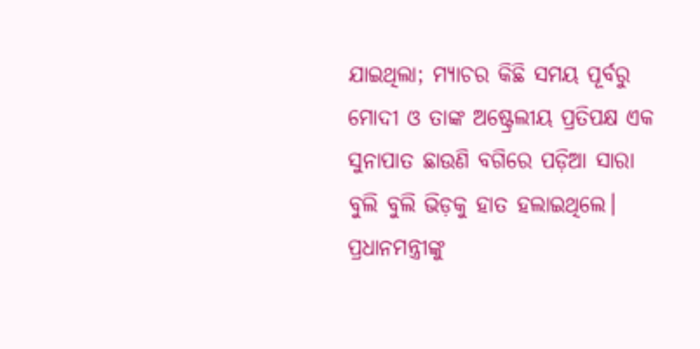ଯାଇଥିଲା; ମ୍ୟାଚର କିଛି ସମୟ ପୂର୍ବରୁ ମୋଦୀ ଓ ତାଙ୍କ ଅଷ୍ଟ୍ରେଲୀୟ ପ୍ରତିପକ୍ଷ ଏକ ସୁନାପାତ ଛାଉଣି ବଗିରେ ପଡ଼ିଆ ସାରା ବୁଲି ବୁଲି ଭିଡ଼କୁ ହାତ ହଲାଇଥିଲେ। ପ୍ରଧାନମନ୍ତ୍ରୀଙ୍କୁ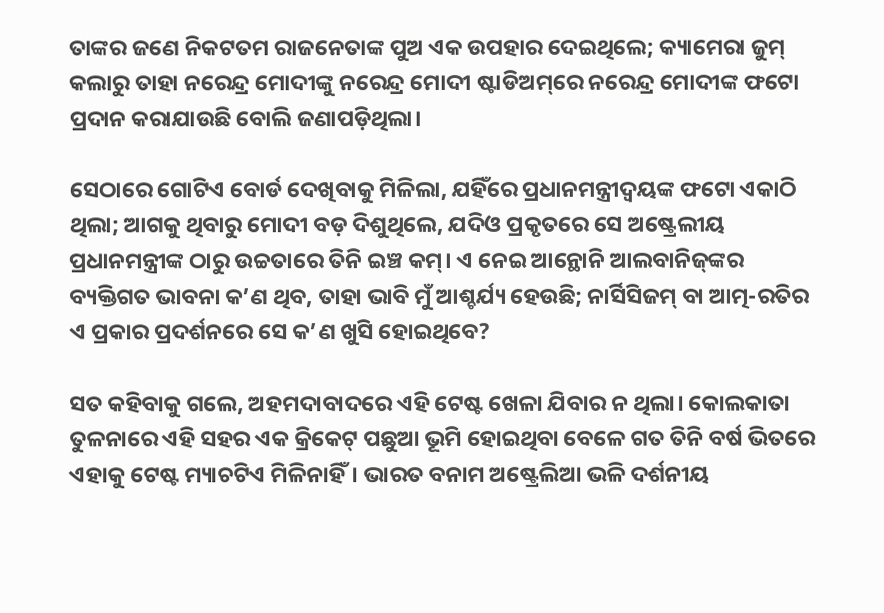ତାଙ୍କର ଜଣେ ନିକଟତମ ରାଜନେତାଙ୍କ ପୁଅ ଏକ ଉପହାର ଦେଇଥିଲେ; କ୍ୟାମେରା ଜୁମ୍‌ କଲାରୁ ତାହା ନରେନ୍ଦ୍ର ମୋଦୀଙ୍କୁ ନରେନ୍ଦ୍ର ମୋଦୀ ଷ୍ଟାଡିଅମ୍‌ରେ ନରେନ୍ଦ୍ର ମୋଦୀଙ୍କ ଫଟୋ ପ୍ରଦାନ କରାଯାଉଛି ବୋଲି ଜଣାପଡ଼ିଥିଲା।

ସେଠାରେ ଗୋଟିଏ ବୋର୍ଡ ଦେଖିବାକୁ ମିଳିଲା, ଯହିଁରେ ପ୍ରଧାନମନ୍ତ୍ରୀଦ୍ବୟଙ୍କ ଫଟୋ ଏକାଠି ଥିଲା; ଆଗକୁ ଥିବାରୁ ମୋଦୀ ବଡ଼ ଦିଶୁଥିଲେ, ଯଦିଓ ପ୍ରକୃତରେ ସେ ଅଷ୍ଟ୍ରେଲୀୟ ପ୍ରଧାନମନ୍ତ୍ରୀଙ୍କ ଠାରୁ ଉଚ୍ଚତାରେ ତିନି ଇଞ୍ଚ କମ୍‌। ଏ ନେଇ ଆନ୍ଥୋନି ଆଲବାନିଜ୍‌ଙ୍କର ବ୍ୟକ୍ତିଗତ ଭାବନା କ’ଣ ଥିବ, ତାହା ଭାବି ମୁଁ ଆଶ୍ଚର୍ଯ୍ୟ ହେଉଛି; ନାର୍ସିସିଜମ୍‌ ବା ଆତ୍ମ-ରତିର ଏ ପ୍ରକାର ପ୍ରଦର୍ଶନରେ ସେ କ’ଣ ଖୁସି ହୋଇଥିବେ?

ସତ କହିବାକୁ ଗଲେ, ଅହମଦାବାଦରେ ଏହି ଟେଷ୍ଟ ଖେଳା ଯିବାର ନ ଥିଲା। କୋଲକାତା ତୁଳନାରେ ଏହି ସହର ଏକ କ୍ରିକେଟ୍‌ ପଛୁଆ ଭୂମି ହୋଇଥିବା ବେଳେ ଗତ ତିନି ବର୍ଷ ଭିତରେ ଏହାକୁ ଟେଷ୍ଟ ମ୍ୟାଚଟିଏ ମିଳିନାହିଁ। ଭାରତ ବନାମ ଅଷ୍ଟ୍ରେଲିଆ ଭଳି ଦର୍ଶନୀୟ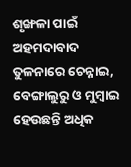ଶୃଙ୍ଖଳା ପାଇଁ ଅହମଦାବାଦ ତୁଳନାରେ ଚେନ୍ନାଇ, ବେଙ୍ଗାଲୁରୁ ଓ ମୁମ୍ବାଇ ହେଉଛନ୍ତି ଅଧିକ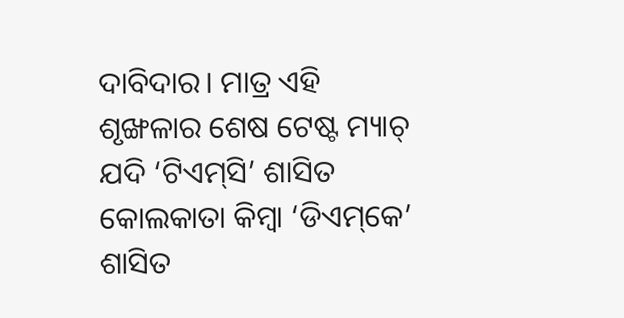ଦାବିଦାର। ମାତ୍ର ଏହି ଶୃଙ୍ଖଳାର ଶେଷ ଟେଷ୍ଟ ମ୍ୟାଚ୍‌ ଯଦି ‘ଟିଏମ୍‌ସି’ ଶାସିତ କୋଲକାତା କିମ୍ବା ‘ଡିଏମ୍‌କେ’ ଶାସିତ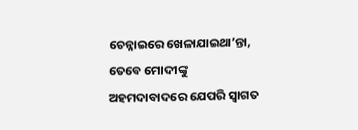ଚେନ୍ନାଇରେ ଖେଳାଯାଇଥା’ନ୍ତା, ତେବେ ମୋଦୀଙ୍କୁ ଅହମଦାବାଦରେ ଯେପରି ସ୍ବାଗତ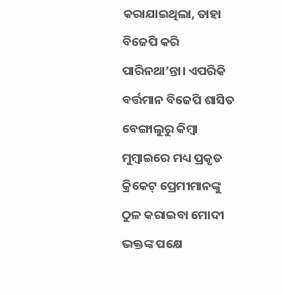କରାଯାଇଥିଲା, ତାହା ବିଜେପି କରି ପାରିନଥା’ନ୍ତା। ଏପରିକି ବର୍ତ୍ତମାନ ବିଜେପି ଶାସିତ ବେଙ୍ଗାଲୁରୁ କିମ୍ବା ମୁମ୍ବାଇରେ ମଧ୍ୟ ପ୍ରକୃତ କ୍ରିକେଟ୍‌ ପ୍ରେମୀମାନଙ୍କୁ ଠୁଳ କରାଇବା ମୋଦୀ ଭକ୍ତଙ୍କ ପକ୍ଷେ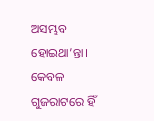ଅସମ୍ଭବ ହୋଇଥା’ନ୍ତା। କେବଳ ଗୁଜରାଟରେ ହିଁ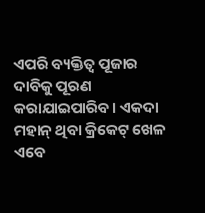ଏପରି ବ୍ୟକ୍ତିତ୍ବ ପୂଜାର ଦାବିକୁ ପୂରଣ କରାଯାଇପାରିବ। ଏକଦା ମହାନ୍‌ ଥିବା କ୍ରିକେଟ୍‌ ଖେଳ ଏବେ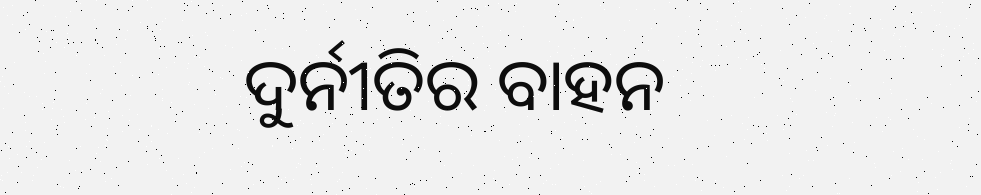ଦୁର୍ନୀତିର ବାହନ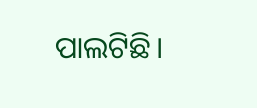ପାଲଟିଛି।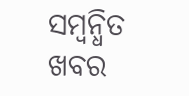ସମ୍ବନ୍ଧିତ ଖବର